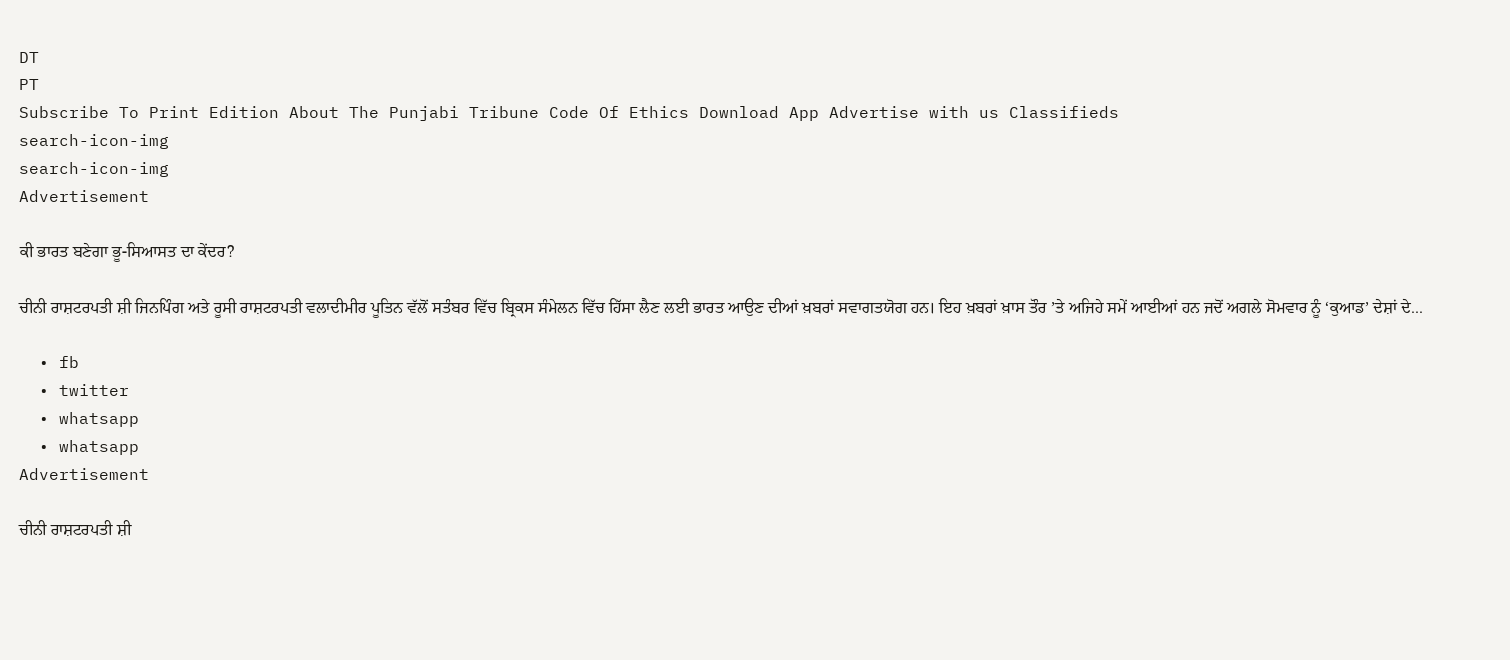DT
PT
Subscribe To Print Edition About The Punjabi Tribune Code Of Ethics Download App Advertise with us Classifieds
search-icon-img
search-icon-img
Advertisement

ਕੀ ਭਾਰਤ ਬਣੇਗਾ ਭੂ-ਸਿਆਸਤ ਦਾ ਕੇਂਦਰ?

ਚੀਨੀ ਰਾਸ਼ਟਰਪਤੀ ਸ਼ੀ ਜਿਨਪਿੰਗ ਅਤੇ ਰੂਸੀ ਰਾਸ਼ਟਰਪਤੀ ਵਲਾਦੀਮੀਰ ਪੂਤਿਨ ਵੱਲੋਂ ਸਤੰਬਰ ਵਿੱਚ ਬ੍ਰਿਕਸ ਸੰਮੇਲਨ ਵਿੱਚ ਹਿੱਸਾ ਲੈਣ ਲਈ ਭਾਰਤ ਆਉਣ ਦੀਆਂ ਖ਼ਬਰਾਂ ਸਵਾਗਤਯੋਗ ਹਨ। ਇਹ ਖ਼ਬਰਾਂ ਖ਼ਾਸ ਤੌਰ ’ਤੇ ਅਜਿਹੇ ਸਮੇਂ ਆਈਆਂ ਹਨ ਜਦੋਂ ਅਗਲੇ ਸੋਮਵਾਰ ਨੂੰ ‘ਕੁਆਡ’ ਦੇਸ਼ਾਂ ਦੇ...

  • fb
  • twitter
  • whatsapp
  • whatsapp
Advertisement

ਚੀਨੀ ਰਾਸ਼ਟਰਪਤੀ ਸ਼ੀ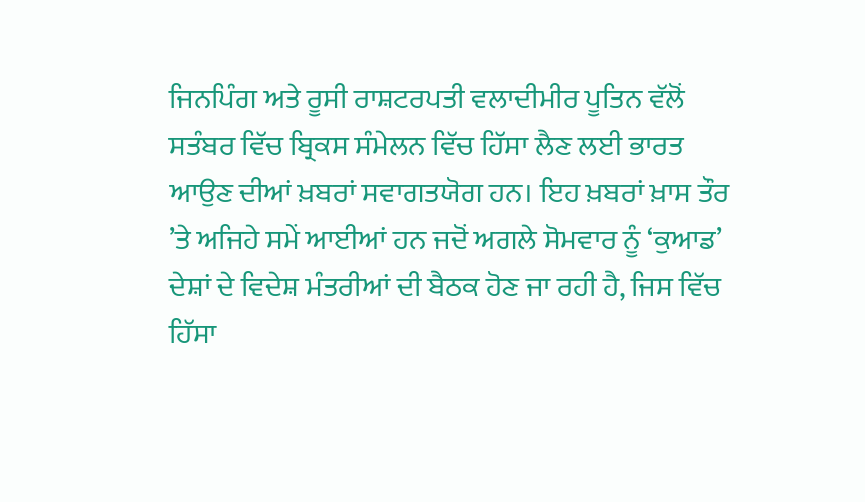ਜਿਨਪਿੰਗ ਅਤੇ ਰੂਸੀ ਰਾਸ਼ਟਰਪਤੀ ਵਲਾਦੀਮੀਰ ਪੂਤਿਨ ਵੱਲੋਂ ਸਤੰਬਰ ਵਿੱਚ ਬ੍ਰਿਕਸ ਸੰਮੇਲਨ ਵਿੱਚ ਹਿੱਸਾ ਲੈਣ ਲਈ ਭਾਰਤ ਆਉਣ ਦੀਆਂ ਖ਼ਬਰਾਂ ਸਵਾਗਤਯੋਗ ਹਨ। ਇਹ ਖ਼ਬਰਾਂ ਖ਼ਾਸ ਤੌਰ ’ਤੇ ਅਜਿਹੇ ਸਮੇਂ ਆਈਆਂ ਹਨ ਜਦੋਂ ਅਗਲੇ ਸੋਮਵਾਰ ਨੂੰ ‘ਕੁਆਡ’ ਦੇਸ਼ਾਂ ਦੇ ਵਿਦੇਸ਼ ਮੰਤਰੀਆਂ ਦੀ ਬੈਠਕ ਹੋਣ ਜਾ ਰਹੀ ਹੈ, ਜਿਸ ਵਿੱਚ ਹਿੱਸਾ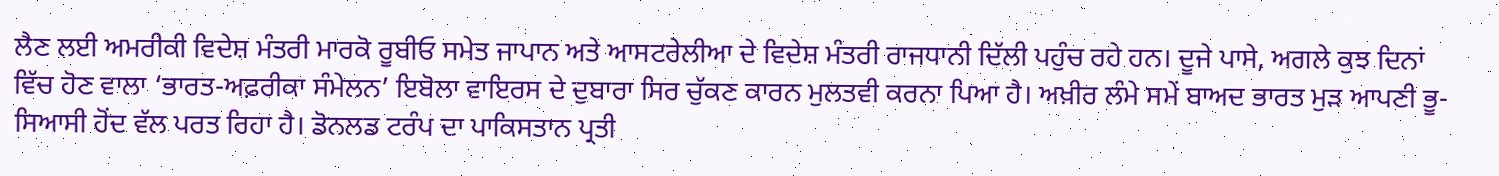ਲੈਣ ਲਈ ਅਮਰੀਕੀ ਵਿਦੇਸ਼ ਮੰਤਰੀ ਮਾਰਕੋ ਰੂਬੀਓ ਸਮੇਤ ਜਾਪਾਨ ਅਤੇ ਆਸਟਰੇਲੀਆ ਦੇ ਵਿਦੇਸ਼ ਮੰਤਰੀ ਰਾਜਧਾਨੀ ਦਿੱਲੀ ਪਹੁੰਚ ਰਹੇ ਹਨ। ਦੂਜੇ ਪਾਸੇ, ਅਗਲੇ ਕੁਝ ਦਿਨਾਂ ਵਿੱਚ ਹੋਣ ਵਾਲਾ ‘ਭਾਰਤ-ਅਫ਼ਰੀਕਾ ਸੰਮੇਲਨ’ ਇਬੋਲਾ ਵਾਇਰਸ ਦੇ ਦੁਬਾਰਾ ਸਿਰ ਚੁੱਕਣ ਕਾਰਨ ਮੁਲਤਵੀ ਕਰਨਾ ਪਿਆ ਹੈ। ਅਖ਼ੀਰ ਲੰਮੇ ਸਮੇਂ ਬਾਅਦ ਭਾਰਤ ਮੁੜ ਆਪਣੀ ਭੂ-ਸਿਆਸੀ ਹੋਂਦ ਵੱਲ ਪਰਤ ਰਿਹਾ ਹੈ। ਡੋਨਲਡ ਟਰੰਪ ਦਾ ਪਾਕਿਸਤਾਨ ਪ੍ਰਤੀ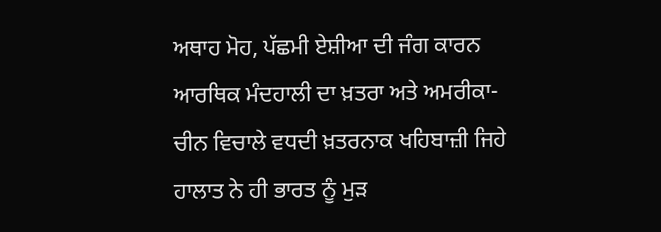ਅਥਾਹ ਮੋਹ, ਪੱਛਮੀ ਏਸ਼ੀਆ ਦੀ ਜੰਗ ਕਾਰਨ ਆਰਥਿਕ ਮੰਦਹਾਲੀ ਦਾ ਖ਼ਤਰਾ ਅਤੇ ਅਮਰੀਕਾ-ਚੀਨ ਵਿਚਾਲੇ ਵਧਦੀ ਖ਼ਤਰਨਾਕ ਖਹਿਬਾਜ਼ੀ ਜਿਹੇ ਹਾਲਾਤ ਨੇ ਹੀ ਭਾਰਤ ਨੂੰ ਮੁੜ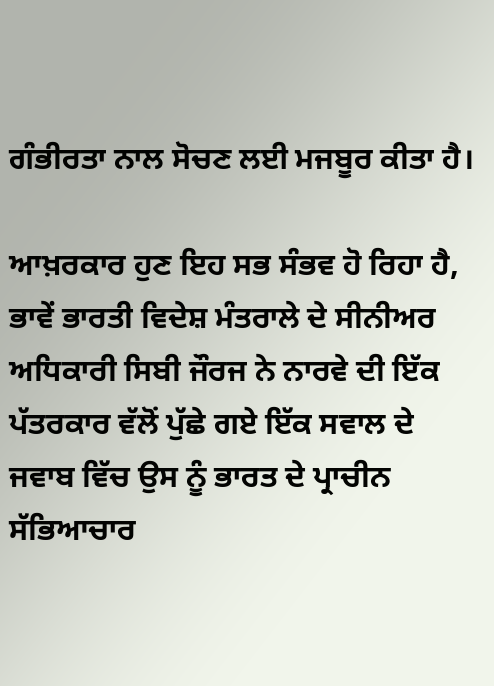ਗੰਭੀਰਤਾ ਨਾਲ ਸੋਚਣ ਲਈ ਮਜਬੂਰ ਕੀਤਾ ਹੈ।

ਆਖ਼ਰਕਾਰ ਹੁਣ ਇਹ ਸਭ ਸੰਭਵ ਹੋ ਰਿਹਾ ਹੈ, ਭਾਵੇਂ ਭਾਰਤੀ ਵਿਦੇਸ਼ ਮੰਤਰਾਲੇ ਦੇ ਸੀਨੀਅਰ ਅਧਿਕਾਰੀ ਸਿਬੀ ਜੌਰਜ ਨੇ ਨਾਰਵੇ ਦੀ ਇੱਕ ਪੱਤਰਕਾਰ ਵੱਲੋਂ ਪੁੱਛੇ ਗਏ ਇੱਕ ਸਵਾਲ ਦੇ ਜਵਾਬ ਵਿੱਚ ਉਸ ਨੂੰ ਭਾਰਤ ਦੇ ਪ੍ਰਾਚੀਨ ਸੱਭਿਆਚਾਰ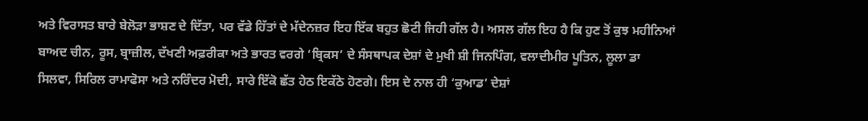ਅਤੇ ਵਿਰਾਸਤ ਬਾਰੇ ਬੇਲੋੜਾ ਭਾਸ਼ਣ ਦੇ ਦਿੱਤਾ, ਪਰ ਵੱਡੇ ਹਿੱਤਾਂ ਦੇ ਮੱਦੇਨਜ਼ਰ ਇਹ ਇੱਕ ਬਹੁਤ ਛੋਟੀ ਜਿਹੀ ਗੱਲ ਹੈ। ਅਸਲ ਗੱਲ ਇਹ ਹੈ ਕਿ ਹੁਣ ਤੋਂ ਕੁਝ ਮਹੀਨਿਆਂ ਬਾਅਦ ਚੀਨ, ਰੂਸ, ਬ੍ਰਾਜ਼ੀਲ, ਦੱਖਣੀ ਅਫ਼ਰੀਕਾ ਅਤੇ ਭਾਰਤ ਵਰਗੇ ‘ਬ੍ਰਿਕਸ’ ਦੇ ਸੰਸਥਾਪਕ ਦੇਸ਼ਾਂ ਦੇ ਮੁਖੀ ਸ਼ੀ ਜਿਨਪਿੰਗ, ਵਲਾਦੀਮੀਰ ਪੂਤਿਨ, ਲੂਲਾ ਡਾ ਸਿਲਵਾ, ਸਿਰਿਲ ਰਾਮਾਫੋਸਾ ਅਤੇ ਨਰਿੰਦਰ ਮੋਦੀ, ਸਾਰੇ ਇੱਕੋ ਛੱਤ ਹੇਠ ਇਕੱਠੇ ਹੋਣਗੇ। ਇਸ ਦੇ ਨਾਲ ਹੀ ‘ਕੁਆਡ’ ਦੇਸ਼ਾਂ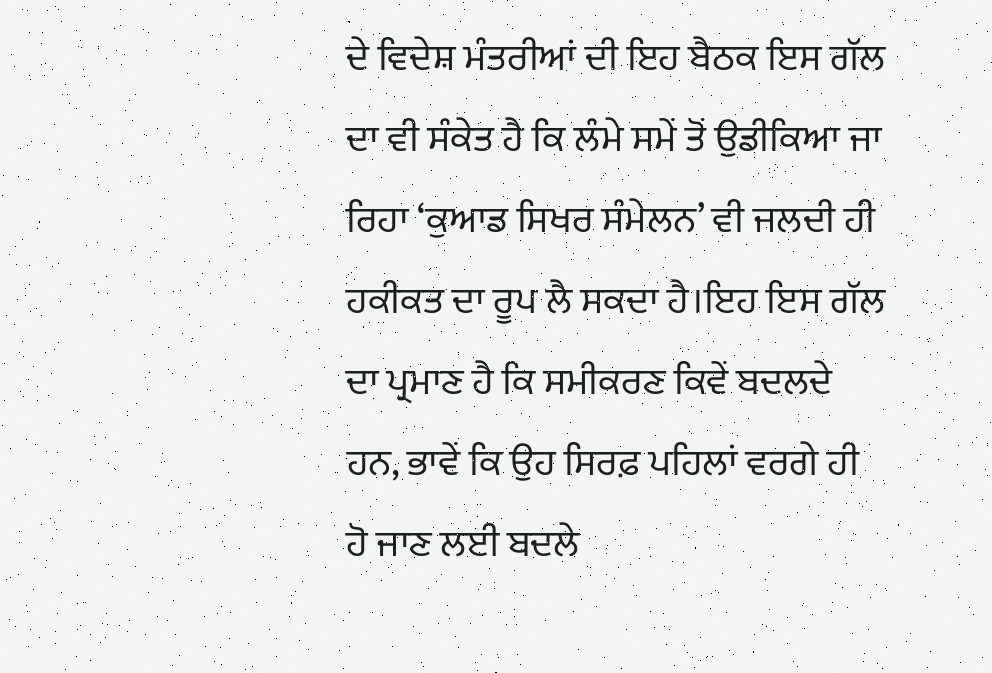ਦੇ ਵਿਦੇਸ਼ ਮੰਤਰੀਆਂ ਦੀ ਇਹ ਬੈਠਕ ਇਸ ਗੱਲ ਦਾ ਵੀ ਸੰਕੇਤ ਹੈ ਕਿ ਲੰਮੇ ਸਮੇਂ ਤੋਂ ਉਡੀਕਿਆ ਜਾ ਰਿਹਾ ‘ਕੁਆਡ ਸਿਖਰ ਸੰਮੇਲਨ’ ਵੀ ਜਲਦੀ ਹੀ ਹਕੀਕਤ ਦਾ ਰੂਪ ਲੈ ਸਕਦਾ ਹੈ।ਇਹ ਇਸ ਗੱਲ ਦਾ ਪ੍ਰਮਾਣ ਹੈ ਕਿ ਸਮੀਕਰਣ ਕਿਵੇਂ ਬਦਲਦੇ ਹਨ, ਭਾਵੇਂ ਕਿ ਉਹ ਸਿਰਫ਼ ਪਹਿਲਾਂ ਵਰਗੇ ਹੀ ਹੋ ਜਾਣ ਲਈ ਬਦਲੇ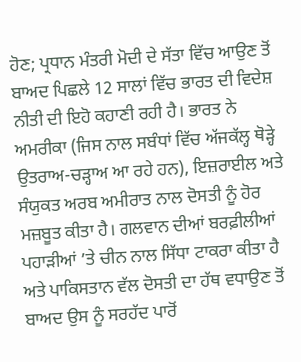ਹੋਣ; ਪ੍ਰਧਾਨ ਮੰਤਰੀ ਮੋਦੀ ਦੇ ਸੱਤਾ ਵਿੱਚ ਆਉਣ ਤੋਂ ਬਾਅਦ ਪਿਛਲੇ 12 ਸਾਲਾਂ ਵਿੱਚ ਭਾਰਤ ਦੀ ਵਿਦੇਸ਼ ਨੀਤੀ ਦੀ ਇਹੋ ਕਹਾਣੀ ਰਹੀ ਹੈ। ਭਾਰਤ ਨੇ ਅਮਰੀਕਾ (ਜਿਸ ਨਾਲ ਸਬੰਧਾਂ ਵਿੱਚ ਅੱਜਕੱਲ੍ਹ ਥੋੜ੍ਹੇ ਉਤਰਾਅ-ਚੜ੍ਹਾਅ ਆ ਰਹੇ ਹਨ), ਇਜ਼ਰਾਈਲ ਅਤੇ ਸੰਯੁਕਤ ਅਰਬ ਅਮੀਰਾਤ ਨਾਲ ਦੋਸਤੀ ਨੂੰ ਹੋਰ ਮਜ਼ਬੂਤ ਕੀਤਾ ਹੈ। ਗਲਵਾਨ ਦੀਆਂ ਬਰਫ਼ੀਲੀਆਂ ਪਹਾੜੀਆਂ ’ਤੇ ਚੀਨ ਨਾਲ ਸਿੱਧਾ ਟਾਕਰਾ ਕੀਤਾ ਹੈ ਅਤੇ ਪਾਕਿਸਤਾਨ ਵੱਲ ਦੋਸਤੀ ਦਾ ਹੱਥ ਵਧਾਉਣ ਤੋਂ ਬਾਅਦ ਉਸ ਨੂੰ ਸਰਹੱਦ ਪਾਰੋਂ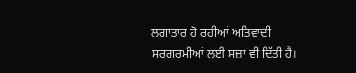ਲਗਾਤਾਰ ਹੋ ਰਹੀਆਂ ਅਤਿਵਾਦੀ ਸਰਗਰਮੀਆਂ ਲਈ ਸਜ਼ਾ ਵੀ ਦਿੱਤੀ ਹੈ।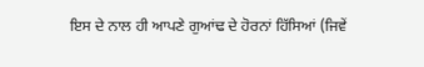ਇਸ ਦੇ ਨਾਲ ਹੀ ਆਪਣੇ ਗੁਆਂਢ ਦੇ ਹੋਰਨਾਂ ਹਿੱਸਿਆਂ (ਜਿਵੇਂ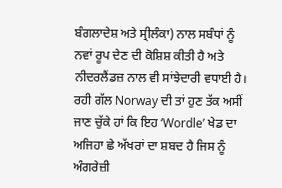ਬੰਗਲਾਦੇਸ਼ ਅਤੇ ਸ੍ਰੀਲੰਕਾ) ਨਾਲ ਸਬੰਧਾਂ ਨੂੰ ਨਵਾਂ ਰੂਪ ਦੇਣ ਦੀ ਕੋਸ਼ਿਸ਼ ਕੀਤੀ ਹੈ ਅਤੇ ਨੀਦਰਲੈਂਡਜ਼ ਨਾਲ ਵੀ ਸਾਂਝੇਦਾਰੀ ਵਧਾਈ ਹੈ। ਰਹੀ ਗੱਲ Norway ਦੀ ਤਾਂ ਹੁਣ ਤੱਕ ਅਸੀਂ ਜਾਣ ਚੁੱਕੇ ਹਾਂ ਕਿ ਇਹ ‘Wordle’ ਖੇਡ ਦਾ ਅਜਿਹਾ ਛੇ ਅੱਖਰਾਂ ਦਾ ਸ਼ਬਦ ਹੈ ਜਿਸ ਨੂੰ ਅੰਗਰੇਜ਼ੀ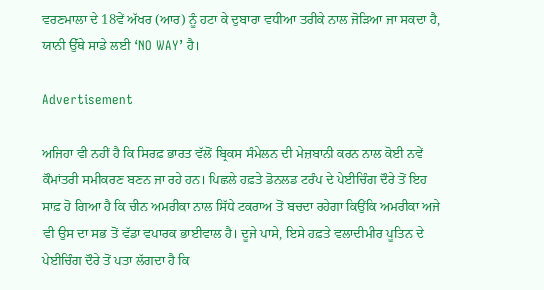ਵਰਣਮਾਲਾ ਦੇ 18ਵੇਂ ਅੱਖਰ (ਆਰ) ਨੂੰ ਹਟਾ ਕੇ ਦੁਬਾਰਾ ਵਧੀਆ ਤਰੀਕੇ ਨਾਲ ਜੋੜਿਆ ਜਾ ਸਕਦਾ ਹੈ, ਯਾਨੀ ਉੱਥੇ ਸਾਡੇ ਲਈ ‘NO WAY’ ਹੈ।

Advertisement

ਅਜਿਹਾ ਵੀ ਨਹੀਂ ਹੈ ਕਿ ਸਿਰਫ਼ ਭਾਰਤ ਵੱਲੋਂ ਬ੍ਰਿਕਸ ਸੰਮੇਲਨ ਦੀ ਮੇਜ਼ਬਾਨੀ ਕਰਨ ਨਾਲ ਕੋਈ ਨਵੇਂ ਕੌਮਾਂਤਰੀ ਸਮੀਕਰਣ ਬਣਨ ਜਾ ਰਹੇ ਹਨ। ਪਿਛਲੇ ਹਫ਼ਤੇ ਡੋਨਲਡ ਟਰੰਪ ਦੇ ਪੇਈਚਿੰਗ ਦੌਰੇ ਤੋਂ ਇਹ ਸਾਫ਼ ਹੋ ਗਿਆ ਹੈ ਕਿ ਚੀਨ ਅਮਰੀਕਾ ਨਾਲ ਸਿੱਧੇ ਟਕਰਾਅ ਤੋਂ ਬਚਦਾ ਰਹੇਗਾ ਕਿਉਂਕਿ ਅਮਰੀਕਾ ਅਜੇ ਵੀ ਉਸ ਦਾ ਸਭ ਤੋਂ ਵੱਡਾ ਵਪਾਰਕ ਭਾਈਵਾਲ ਹੈ। ਦੂਜੇ ਪਾਸੇ, ਇਸੇ ਹਫ਼ਤੇ ਵਲਾਦੀਮੀਰ ਪੂਤਿਨ ਦੇ ਪੇਈਚਿੰਗ ਦੌਰੇ ਤੋਂ ਪਤਾ ਲੱਗਦਾ ਹੈ ਕਿ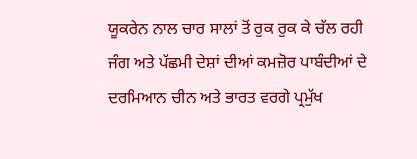ਯੂਕਰੇਨ ਨਾਲ ਚਾਰ ਸਾਲਾਂ ਤੋਂ ਰੁਕ ਰੁਕ ਕੇ ਚੱਲ ਰਹੀ ਜੰਗ ਅਤੇ ਪੱਛਮੀ ਦੇਸ਼ਾਂ ਦੀਆਂ ਕਮਜ਼ੋਰ ਪਾਬੰਦੀਆਂ ਦੇ ਦਰਮਿਆਨ ਚੀਨ ਅਤੇ ਭਾਰਤ ਵਰਗੇ ਪ੍ਰਮੁੱਖ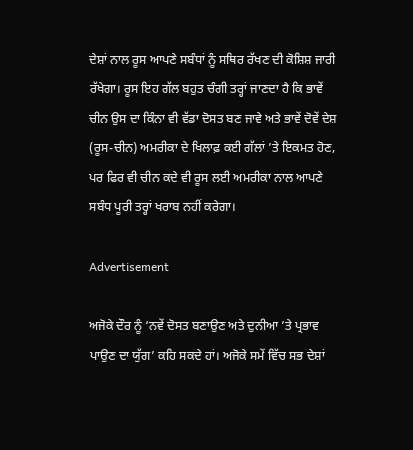ਦੇਸ਼ਾਂ ਨਾਲ ਰੂਸ ਆਪਣੇ ਸਬੰਧਾਂ ਨੂੰ ਸਥਿਰ ਰੱਖਣ ਦੀ ਕੋਸ਼ਿਸ਼ ਜਾਰੀ ਰੱਖੇਗਾ। ਰੂਸ ਇਹ ਗੱਲ ਬਹੁਤ ਚੰਗੀ ਤਰ੍ਹਾਂ ਜਾਣਦਾ ਹੈ ਕਿ ਭਾਵੇਂ ਚੀਨ ਉਸ ਦਾ ਕਿੰਨਾ ਵੀ ਵੱਡਾ ਦੋਸਤ ਬਣ ਜਾਵੇ ਅਤੇ ਭਾਵੇਂ ਦੋਵੇਂ ਦੇਸ਼ (ਰੂਸ-ਚੀਨ) ਅਮਰੀਕਾ ਦੇ ਖਿਲਾਫ਼ ਕਈ ਗੱਲਾਂ ’ਤੇ ਇਕਮਤ ਹੋਣ, ਪਰ ਫਿਰ ਵੀ ਚੀਨ ਕਦੇ ਵੀ ਰੂਸ ਲਈ ਅਮਰੀਕਾ ਨਾਲ ਆਪਣੇ ਸਬੰਧ ਪੂਰੀ ਤਰ੍ਹਾਂ ਖਰਾਬ ਨਹੀਂ ਕਰੇਗਾ।

Advertisement

ਅਜੋਕੇ ਦੌਰ ਨੂੰ ‘ਨਵੇਂ ਦੋਸਤ ਬਣਾਉਣ ਅਤੇ ਦੁਨੀਆ ’ਤੇ ਪ੍ਰਭਾਵ ਪਾਉਣ ਦਾ ਯੁੱਗ’ ਕਹਿ ਸਕਦੇ ਹਾਂ। ਅਜੋਕੇ ਸਮੇਂ ਵਿੱਚ ਸਭ ਦੇਸ਼ਾਂ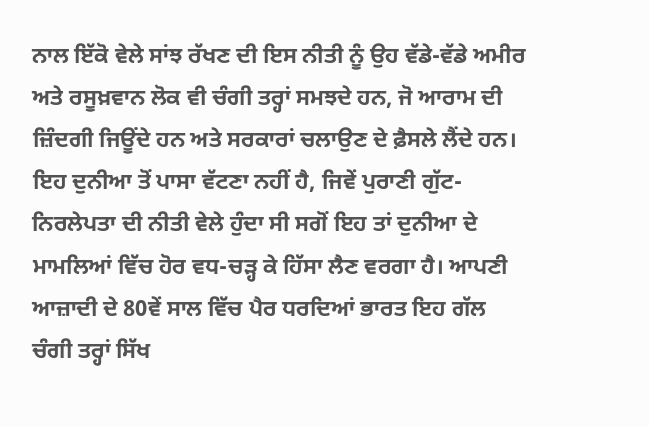ਨਾਲ ਇੱਕੋ ਵੇਲੇ ਸਾਂਝ ਰੱਖਣ ਦੀ ਇਸ ਨੀਤੀ ਨੂੰ ਉਹ ਵੱਡੇ-ਵੱਡੇ ਅਮੀਰ ਅਤੇ ਰਸੂਖ਼ਵਾਨ ਲੋਕ ਵੀ ਚੰਗੀ ਤਰ੍ਹਾਂ ਸਮਝਦੇ ਹਨ, ਜੋ ਆਰਾਮ ਦੀ ਜ਼ਿੰਦਗੀ ਜਿਊਂਦੇ ਹਨ ਅਤੇ ਸਰਕਾਰਾਂ ਚਲਾਉਣ ਦੇ ਫ਼ੈਸਲੇ ਲੈਂਦੇ ਹਨ। ਇਹ ਦੁਨੀਆ ਤੋਂ ਪਾਸਾ ਵੱਟਣਾ ਨਹੀਂ ਹੈ, ਜਿਵੇਂ ਪੁਰਾਣੀ ਗੁੱਟ-ਨਿਰਲੇਪਤਾ ਦੀ ਨੀਤੀ ਵੇਲੇ ਹੁੰਦਾ ਸੀ ਸਗੋਂ ਇਹ ਤਾਂ ਦੁਨੀਆ ਦੇ ਮਾਮਲਿਆਂ ਵਿੱਚ ਹੋਰ ਵਧ-ਚੜ੍ਹ ਕੇ ਹਿੱਸਾ ਲੈਣ ਵਰਗਾ ਹੈ। ਆਪਣੀ ਆਜ਼ਾਦੀ ਦੇ 80ਵੇਂ ਸਾਲ ਵਿੱਚ ਪੈਰ ਧਰਦਿਆਂ ਭਾਰਤ ਇਹ ਗੱਲ ਚੰਗੀ ਤਰ੍ਹਾਂ ਸਿੱਖ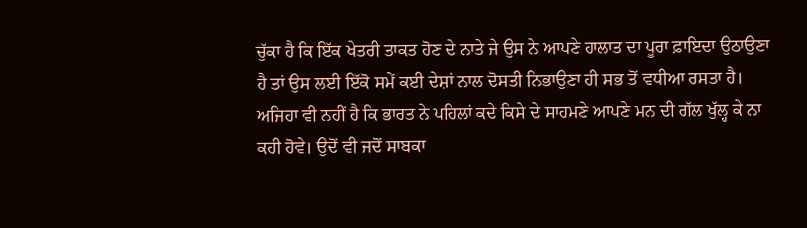ਚੁੱਕਾ ਹੈ ਕਿ ਇੱਕ ਖੇਤਰੀ ਤਾਕਤ ਹੋਣ ਦੇ ਨਾਤੇ ਜੇ ਉਸ ਨੇ ਆਪਣੇ ਹਾਲਾਤ ਦਾ ਪੂਰਾ ਫ਼ਾਇਦਾ ਉਠਾਉਣਾ ਹੈ ਤਾਂ ਉਸ ਲਈ ਇੱਕੋ ਸਮੇਂ ਕਈ ਦੇਸ਼ਾਂ ਨਾਲ ਦੋਸਤੀ ਨਿਭਾਉਣਾ ਹੀ ਸਭ ਤੋਂ ਵਧੀਆ ਰਸਤਾ ਹੈ। ਅਜਿਹਾ ਵੀ ਨਹੀਂ ਹੈ ਕਿ ਭਾਰਤ ਨੇ ਪਹਿਲਾਂ ਕਦੇ ਕਿਸੇ ਦੇ ਸਾਹਮਣੇ ਆਪਣੇ ਮਨ ਦੀ ਗੱਲ ਖੁੱਲ੍ਹ ਕੇ ਨਾ ਕਹੀ ਹੋਵੇ। ਉਦੋਂ ਵੀ ਜਦੋਂ ਸਾਬਕਾ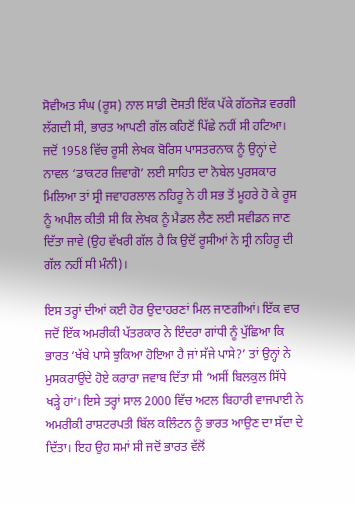ਸੋਵੀਅਤ ਸੰਘ (ਰੂਸ) ਨਾਲ ਸਾਡੀ ਦੋਸਤੀ ਇੱਕ ਪੱਕੇ ਗੱਠਜੋੜ ਵਰਗੀ ਲੱਗਦੀ ਸੀ, ਭਾਰਤ ਆਪਣੀ ਗੱਲ ਕਹਿਣੋਂ ਪਿੱਛੇ ਨਹੀਂ ਸੀ ਹਟਿਆ। ਜਦੋਂ 1958 ਵਿੱਚ ਰੂਸੀ ਲੇਖਕ ਬੋਰਿਸ ਪਾਸਤਰਨਾਕ ਨੂੰ ਉਨ੍ਹਾਂ ਦੇ ਨਾਵਲ ‘ਡਾਕਟਰ ਜ਼ਿਵਾਗੋ’ ਲਈ ਸਾਹਿਤ ਦਾ ਨੋਬੇਲ ਪੁਰਸਕਾਰ ਮਿਲਿਆ ਤਾਂ ਸ੍ਰੀ ਜਵਾਹਰਲਾਲ ਨਹਿਰੂ ਨੇ ਹੀ ਸਭ ਤੋਂ ਮੂਹਰੇ ਹੋ ਕੇ ਰੂਸ ਨੂੰ ਅਪੀਲ ਕੀਤੀ ਸੀ ਕਿ ਲੇਖਕ ਨੂੰ ਮੈਡਲ ਲੈਣ ਲਈ ਸਵੀਡਨ ਜਾਣ ਦਿੱਤਾ ਜਾਵੇ (ਉਹ ਵੱਖਰੀ ਗੱਲ ਹੈ ਕਿ ਉਦੋਂ ਰੂਸੀਆਂ ਨੇ ਸ੍ਰੀ ਨਹਿਰੂ ਦੀ ਗੱਲ ਨਹੀਂ ਸੀ ਮੰਨੀ)।

ਇਸ ਤਰ੍ਹਾਂ ਦੀਆਂ ਕਈ ਹੋਰ ਉਦਾਹਰਣਾਂ ਮਿਲ ਜਾਣਗੀਆਂ। ਇੱਕ ਵਾਰ ਜਦੋਂ ਇੱਕ ਅਮਰੀਕੀ ਪੱਤਰਕਾਰ ਨੇ ਇੰਦਰਾ ਗਾਂਧੀ ਨੂੰ ਪੁੱਛਿਆ ਕਿ ਭਾਰਤ ‘ਖੱਬੇ ਪਾਸੇ ਝੁਕਿਆ ਹੋਇਆ ਹੈ ਜਾਂ ਸੱਜੇ ਪਾਸੇ?’ ਤਾਂ ਉਨ੍ਹਾਂ ਨੇ ਮੁਸਕਰਾਉਂਦੇ ਹੋਏ ਕਰਾਰਾ ਜਵਾਬ ਦਿੱਤਾ ਸੀ ‘ਅਸੀਂ ਬਿਲਕੁਲ ਸਿੱਧੇ ਖੜ੍ਹੇ ਹਾਂ’। ਇਸੇ ਤਰ੍ਹਾਂ ਸਾਲ 2000 ਵਿੱਚ ਅਟਲ ਬਿਹਾਰੀ ਵਾਜਪਾਈ ਨੇ ਅਮਰੀਕੀ ਰਾਸ਼ਟਰਪਤੀ ਬਿੱਲ ਕਲਿੰਟਨ ਨੂੰ ਭਾਰਤ ਆਉਣ ਦਾ ਸੱਦਾ ਦੇ ਦਿੱਤਾ। ਇਹ ਉਹ ਸਮਾਂ ਸੀ ਜਦੋਂ ਭਾਰਤ ਵੱਲੋਂ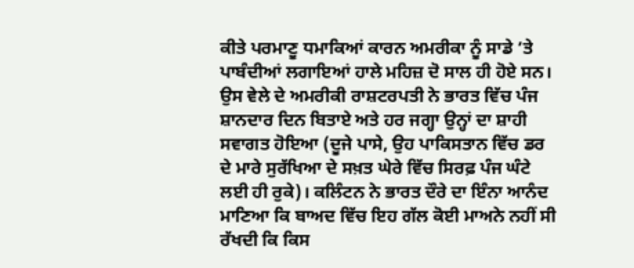ਕੀਤੇ ਪਰਮਾਣੂ ਧਮਾਕਿਆਂ ਕਾਰਨ ਅਮਰੀਕਾ ਨੂੰ ਸਾਡੇ ’ਤੇ ਪਾਬੰਦੀਆਂ ਲਗਾਇਆਂ ਹਾਲੇ ਮਹਿਜ਼ ਦੋ ਸਾਲ ਹੀ ਹੋਏ ਸਨ। ਉਸ ਵੇਲੇ ਦੇ ਅਮਰੀਕੀ ਰਾਸ਼ਟਰਪਤੀ ਨੇ ਭਾਰਤ ਵਿੱਚ ਪੰਜ ਸ਼ਾਨਦਾਰ ਦਿਨ ਬਿਤਾਏ ਅਤੇ ਹਰ ਜਗ੍ਹਾ ਉਨ੍ਹਾਂ ਦਾ ਸ਼ਾਹੀ ਸਵਾਗਤ ਹੋਇਆ (ਦੂਜੇ ਪਾਸੇ, ਉਹ ਪਾਕਿਸਤਾਨ ਵਿੱਚ ਡਰ ਦੇ ਮਾਰੇ ਸੁਰੱਖਿਆ ਦੇ ਸਖ਼ਤ ਘੇਰੇ ਵਿੱਚ ਸਿਰਫ਼ ਪੰਜ ਘੰਟੇ ਲਈ ਹੀ ਰੁਕੇ)। ਕਲਿੰਟਨ ਨੇ ਭਾਰਤ ਦੌਰੇ ਦਾ ਇੰਨਾ ਆਨੰਦ ਮਾਣਿਆ ਕਿ ਬਾਅਦ ਵਿੱਚ ਇਹ ਗੱਲ ਕੋਈ ਮਾਅਨੇ ਨਹੀਂ ਸੀ ਰੱਖਦੀ ਕਿ ਕਿਸ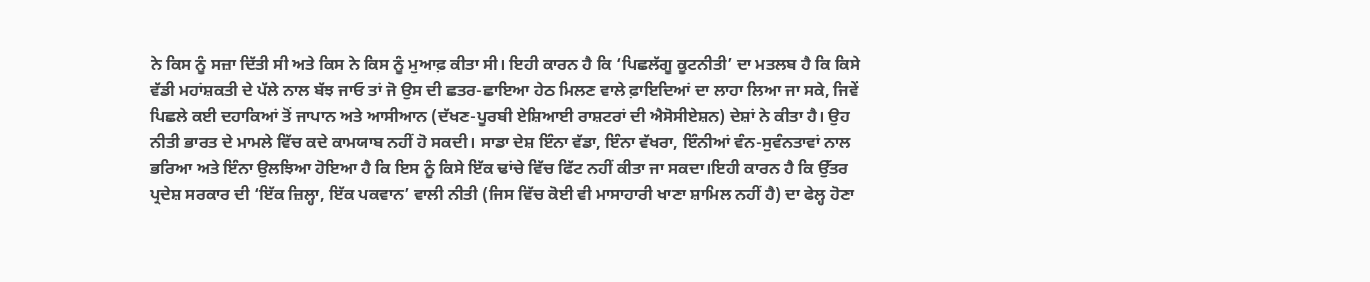ਨੇ ਕਿਸ ਨੂੰ ਸਜ਼ਾ ਦਿੱਤੀ ਸੀ ਅਤੇ ਕਿਸ ਨੇ ਕਿਸ ਨੂੰ ਮੁਆਫ਼ ਕੀਤਾ ਸੀ। ਇਹੀ ਕਾਰਨ ਹੈ ਕਿ ‘ਪਿਛਲੱਗੂ ਕੂਟਨੀਤੀ’ ਦਾ ਮਤਲਬ ਹੈ ਕਿ ਕਿਸੇ ਵੱਡੀ ਮਹਾਂਸ਼ਕਤੀ ਦੇ ਪੱਲੇ ਨਾਲ ਬੱਝ ਜਾਓ ਤਾਂ ਜੋ ਉਸ ਦੀ ਛਤਰ-ਛਾਇਆ ਹੇਠ ਮਿਲਣ ਵਾਲੇ ਫ਼ਾਇਦਿਆਂ ਦਾ ਲਾਹਾ ਲਿਆ ਜਾ ਸਕੇ, ਜਿਵੇਂ ਪਿਛਲੇ ਕਈ ਦਹਾਕਿਆਂ ਤੋਂ ਜਾਪਾਨ ਅਤੇ ਆਸੀਆਨ (ਦੱਖਣ-ਪੂਰਬੀ ਏਸ਼ਿਆਈ ਰਾਸ਼ਟਰਾਂ ਦੀ ਐਸੋਸੀਏਸ਼ਨ) ਦੇਸ਼ਾਂ ਨੇ ਕੀਤਾ ਹੈ। ਉਹ ਨੀਤੀ ਭਾਰਤ ਦੇ ਮਾਮਲੇ ਵਿੱਚ ਕਦੇ ਕਾਮਯਾਬ ਨਹੀਂ ਹੋ ਸਕਦੀ। ਸਾਡਾ ਦੇਸ਼ ਇੰਨਾ ਵੱਡਾ, ਇੰਨਾ ਵੱਖਰਾ, ਇੰਨੀਆਂ ਵੰਨ-ਸੁਵੰਨਤਾਵਾਂ ਨਾਲ ਭਰਿਆ ਅਤੇ ਇੰਨਾ ਉਲਝਿਆ ਹੋਇਆ ਹੈ ਕਿ ਇਸ ਨੂੰ ਕਿਸੇ ਇੱਕ ਢਾਂਚੇ ਵਿੱਚ ਫਿੱਟ ਨਹੀਂ ਕੀਤਾ ਜਾ ਸਕਦਾ।ਇਹੀ ਕਾਰਨ ਹੈ ਕਿ ਉੱਤਰ ਪ੍ਰਦੇਸ਼ ਸਰਕਾਰ ਦੀ ‘ਇੱਕ ਜ਼ਿਲ੍ਹਾ, ਇੱਕ ਪਕਵਾਨ’ ਵਾਲੀ ਨੀਤੀ (ਜਿਸ ਵਿੱਚ ਕੋਈ ਵੀ ਮਾਸਾਹਾਰੀ ਖਾਣਾ ਸ਼ਾਮਿਲ ਨਹੀਂ ਹੈ) ਦਾ ਫੇਲ੍ਹ ਹੋਣਾ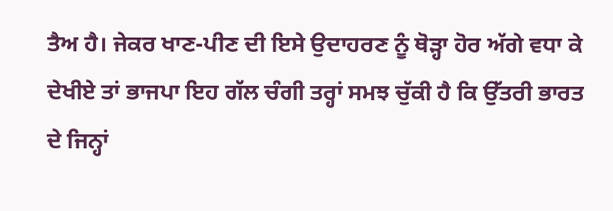ਤੈਅ ਹੈ। ਜੇਕਰ ਖਾਣ-ਪੀਣ ਦੀ ਇਸੇ ਉਦਾਹਰਣ ਨੂੰ ਥੋੜ੍ਹਾ ਹੋਰ ਅੱਗੇ ਵਧਾ ਕੇ ਦੇਖੀਏ ਤਾਂ ਭਾਜਪਾ ਇਹ ਗੱਲ ਚੰਗੀ ਤਰ੍ਹਾਂ ਸਮਝ ਚੁੱਕੀ ਹੈ ਕਿ ਉੱਤਰੀ ਭਾਰਤ ਦੇ ਜਿਨ੍ਹਾਂ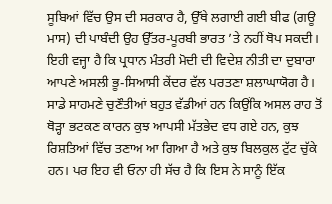ਸੂਬਿਆਂ ਵਿੱਚ ਉਸ ਦੀ ਸਰਕਾਰ ਹੈ, ਉੱਥੇ ਲਗਾਈ ਗਈ ਬੀਫ (ਗਊ ਮਾਸ) ਦੀ ਪਾਬੰਦੀ ਉਹ ਉੱਤਰ-ਪੂਰਬੀ ਭਾਰਤ ’ਤੇ ਨਹੀਂ ਥੋਪ ਸਕਦੀ। ਇਹੀ ਵਜ੍ਹਾ ਹੈ ਕਿ ਪ੍ਰਧਾਨ ਮੰਤਰੀ ਮੋਦੀ ਦੀ ਵਿਦੇਸ਼ ਨੀਤੀ ਦਾ ਦੁਬਾਰਾ ਆਪਣੇ ਅਸਲੀ ਭੂ-ਸਿਆਸੀ ਕੇਂਦਰ ਵੱਲ ਪਰਤਣਾ ਸ਼ਲਾਘਾਯੋਗ ਹੈ। ਸਾਡੇ ਸਾਹਮਣੇ ਚੁਣੌਤੀਆਂ ਬਹੁਤ ਵੱਡੀਆਂ ਹਨ ਕਿਉਂਕਿ ਅਸਲ ਰਾਹ ਤੋਂ ਥੋੜ੍ਹਾ ਭਟਕਣ ਕਾਰਨ ਕੁਝ ਆਪਸੀ ਮੱਤਭੇਦ ਵਧ ਗਏ ਹਨ, ਕੁਝ ਰਿਸ਼ਤਿਆਂ ਵਿੱਚ ਤਣਾਅ ਆ ਗਿਆ ਹੈ ਅਤੇ ਕੁਝ ਬਿਲਕੁਲ ਟੁੱਟ ਚੁੱਕੇ ਹਨ। ਪਰ ਇਹ ਵੀ ਓਨਾ ਹੀ ਸੱਚ ਹੈ ਕਿ ਇਸ ਨੇ ਸਾਨੂੰ ਇੱਕ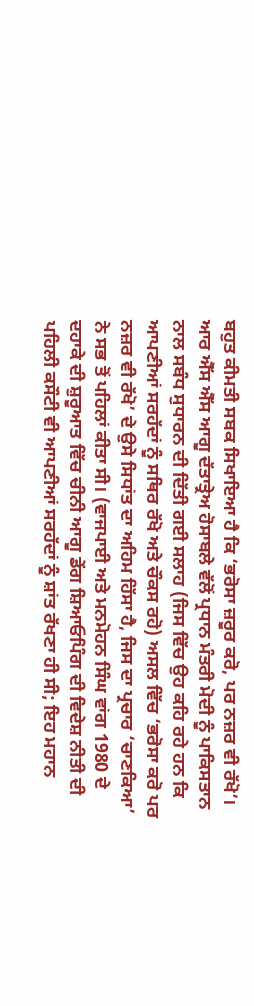ਬਹੁਤ ਕੀਮਤੀ ਸਬਕ ਸਿਖਾਇਆ ਹੈ ਕਿ ‘ਭਰੋਸਾ ਜ਼ਰੂਰ ਕਰੋ, ਪਰ ਨਜ਼ਰ ਵੀ ਰੱਖੋ’। ਆਰ ਐੱਸ ਐੱਸ ਆਗੂ ਦੱਤਾਤ੍ਰੇਅ ਹੋਸਾਬਲੇ ਵੱਲੋਂ ਪ੍ਰਧਾਨ ਮੰਤਰੀ ਮੋਦੀ ਨੂੰ ਪਾਕਿਸਤਾਨ ਨਾਲ ਸਬੰਧ ਸੁਧਾਰਨ ਦੀ ਦਿੱਤੀ ਗਈ ਸਲਾਹ (ਜਿਸ ਵਿੱਚ ਉਹ ਕਹਿ ਰਹੇ ਹਨ ਕਿ ਆਪਣੀਆਂ ਸਰਹੱਦਾਂ ਨੂੰ ਸਥਿਰ ਰੱਖੋ ਅਤੇ ਚੌਕਸ ਰਹੋ) ਅਸਲ ਵਿੱਚ ‘ਭਰੋਸਾ ਕਰੋ ਪਰ ਨਜ਼ਰ ਵੀ ਰੱਖੋ’ ਦੇ ਉਸੇ ਸਿਧਾਂਤ ਦਾ ਅਹਿਮ ਹਿੱਸਾ ਹੈ, ਜਿਸ ਦਾ ਪ੍ਰਚਾਰ ‘ਚਾਣਕਿਆ’ ਨੇ ਸਭ ਤੋਂ ਪਹਿਲਾਂ ਕੀਤਾ ਸੀ। (ਵਾਜਪਾਈ ਅਤੇ ਮਨਮੋਹਨ ਸਿੰਘ ਵਾਂਗ 1980 ਦੇ ਦਹਾਕੇ ਦੀ ਸ਼ੁਰੂਆਤ ਵਿੱਚ ਚੀਨੀ ਆਗੂ ਡੇਂਗ ਸ਼ਿਆਓਪਿੰਗ ਦੀ ਵਿਦੇਸ਼ ਨੀਤੀ ਦੀ ਪਹਿਲੀ ਕਸੌਟੀ ਵੀ ਆਪਣੀਆਂ ਸਰਹੱਦਾਂ ਨੂੰ ਸ਼ਾਂਤ ਰੱਖਣਾ ਹੀ ਸੀ; ਇਹ ਮਹਾਨ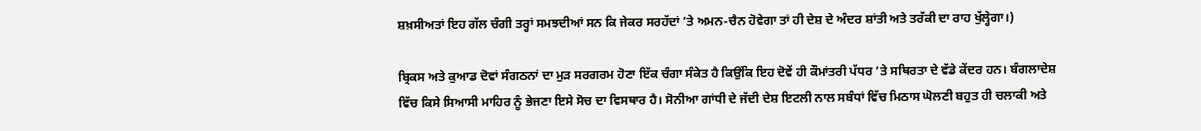ਸ਼ਖ਼ਸੀਅਤਾਂ ਇਹ ਗੱਲ ਚੰਗੀ ਤਰ੍ਹਾਂ ਸਮਝਦੀਆਂ ਸਨ ਕਿ ਜੇਕਰ ਸਰਹੱਦਾਂ ’ਤੇ ਅਮਨ-ਚੈਨ ਹੋਵੇਗਾ ਤਾਂ ਹੀ ਦੇਸ਼ ਦੇ ਅੰਦਰ ਸ਼ਾਂਤੀ ਅਤੇ ਤਰੱਕੀ ਦਾ ਰਾਹ ਖੁੱਲ੍ਹੇਗਾ।)

ਬ੍ਰਿਕਸ ਅਤੇ ਕੁਆਡ ਦੋਵਾਂ ਸੰਗਠਨਾਂ ਦਾ ਮੁੜ ਸਰਗਰਮ ਹੋਣਾ ਇੱਕ ਚੰਗਾ ਸੰਕੇਤ ਹੈ ਕਿਉਂਕਿ ਇਹ ਦੋਵੇਂ ਹੀ ਕੌਮਾਂਤਰੀ ਪੱਧਰ ’ਤੇ ਸਥਿਰਤਾ ਦੇ ਵੱਡੇ ਕੇਂਦਰ ਹਨ। ਬੰਗਲਾਦੇਸ਼ ਵਿੱਚ ਕਿਸੇ ਸਿਆਸੀ ਮਾਹਿਰ ਨੂੰ ਭੇਜਣਾ ਇਸੇ ਸੋਚ ਦਾ ਵਿਸਥਾਰ ਹੈ। ਸੋਨੀਆ ਗਾਂਧੀ ਦੇ ਜੱਦੀ ਦੇਸ਼ ਇਟਲੀ ਨਾਲ ਸਬੰਧਾਂ ਵਿੱਚ ਮਿਠਾਸ ਘੋਲਣੀ ਬਹੁਤ ਹੀ ਚਲਾਕੀ ਅਤੇ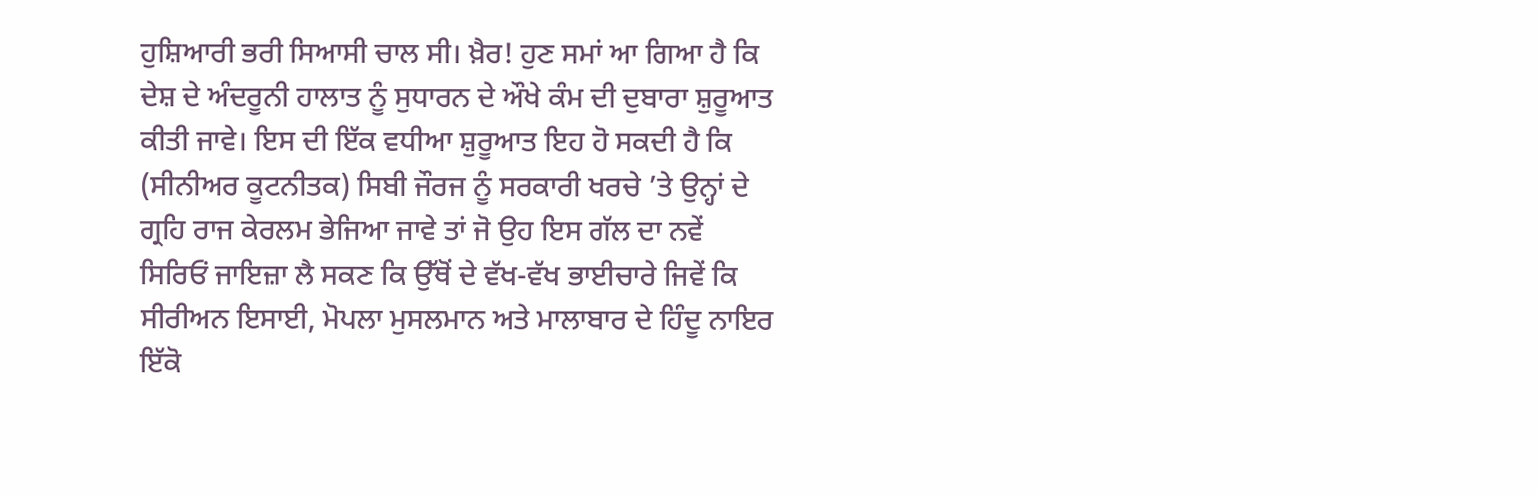ਹੁਸ਼ਿਆਰੀ ਭਰੀ ਸਿਆਸੀ ਚਾਲ ਸੀ। ਖ਼ੈਰ! ਹੁਣ ਸਮਾਂ ਆ ਗਿਆ ਹੈ ਕਿ ਦੇਸ਼ ਦੇ ਅੰਦਰੂਨੀ ਹਾਲਾਤ ਨੂੰ ਸੁਧਾਰਨ ਦੇ ਔਖੇ ਕੰਮ ਦੀ ਦੁਬਾਰਾ ਸ਼ੁਰੂਆਤ ਕੀਤੀ ਜਾਵੇ। ਇਸ ਦੀ ਇੱਕ ਵਧੀਆ ਸ਼ੁਰੂਆਤ ਇਹ ਹੋ ਸਕਦੀ ਹੈ ਕਿ (ਸੀਨੀਅਰ ਕੂਟਨੀਤਕ) ਸਿਬੀ ਜੌਰਜ ਨੂੰ ਸਰਕਾਰੀ ਖਰਚੇ ’ਤੇ ਉਨ੍ਹਾਂ ਦੇ ਗ੍ਰਹਿ ਰਾਜ ਕੇਰਲਮ ਭੇਜਿਆ ਜਾਵੇ ਤਾਂ ਜੋ ਉਹ ਇਸ ਗੱਲ ਦਾ ਨਵੇਂ ਸਿਰਿਓਂ ਜਾਇਜ਼ਾ ਲੈ ਸਕਣ ਕਿ ਉੱਥੋਂ ਦੇ ਵੱਖ-ਵੱਖ ਭਾਈਚਾਰੇ ਜਿਵੇਂ ਕਿ ਸੀਰੀਅਨ ਇਸਾਈ, ਮੋਪਲਾ ਮੁਸਲਮਾਨ ਅਤੇ ਮਾਲਾਬਾਰ ਦੇ ਹਿੰਦੂ ਨਾਇਰ ਇੱਕੋ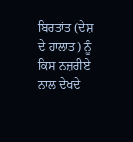ਬਿਰਤਾਂਤ (ਦੇਸ਼ ਦੇ ਹਾਲਾਤ) ਨੂੰ ਕਿਸ ਨਜ਼ਰੀਏ ਨਾਲ ਦੇਖਦੇ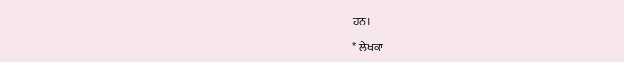ਹਨ।

* ਲੇਖਕਾ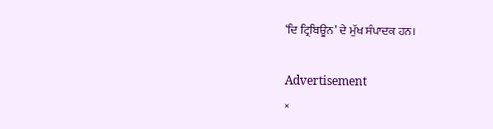‘ਦਿ ਟ੍ਰਿਬਿਊਨ’ ਦੇ ਮੁੱਖ ਸੰਪਾਦਕ ਹਨ।

Advertisement
×